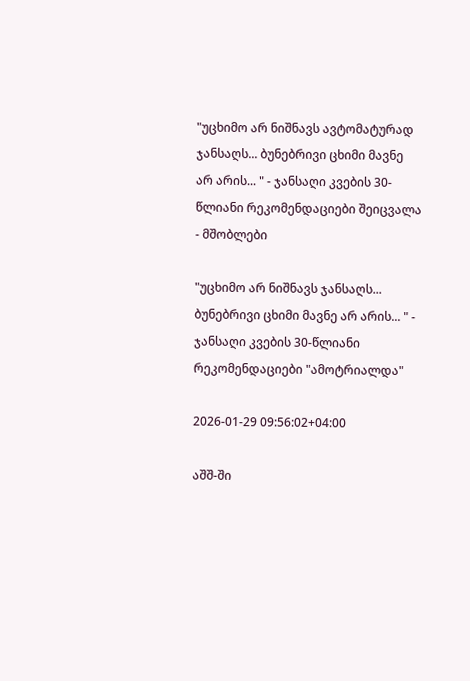"უცხიმო არ ნიშნავს ავტომატურად ჯანსაღს... ბუნებრივი ცხიმი მავნე არ არის... " - ჯანსაღი კვების 30-წლიანი რეკომენდაციები შეიცვალა - მშობლები

"უცხიმო არ ნიშნავს ჯანსაღს... ბუნებრივი ცხიმი მავნე არ არის... " - ჯანსაღი კვების 30-წლიანი რეკომენდაციები "ამოტრიალდა"

2026-01-29 09:56:02+04:00

აშშ-ში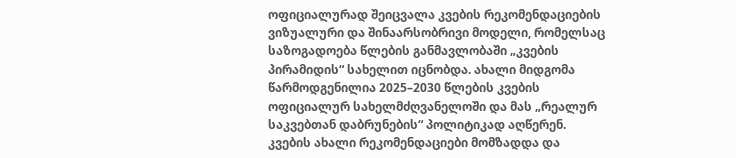ოფიციალურად შეიცვალა კვების რეკომენდაციების ვიზუალური და შინაარსობრივი მოდელი, რომელსაც საზოგადოება წლების განმავლობაში „კვების პირამიდის“ სახელით იცნობდა. ახალი მიდგომა წარმოდგენილია 2025–2030 წლების კვების ოფიციალურ სახელმძღვანელოში და მას „რეალურ საკვებთან დაბრუნების“ პოლიტიკად აღწერენ. კვების ახალი რეკომენდაციები მომზადდა და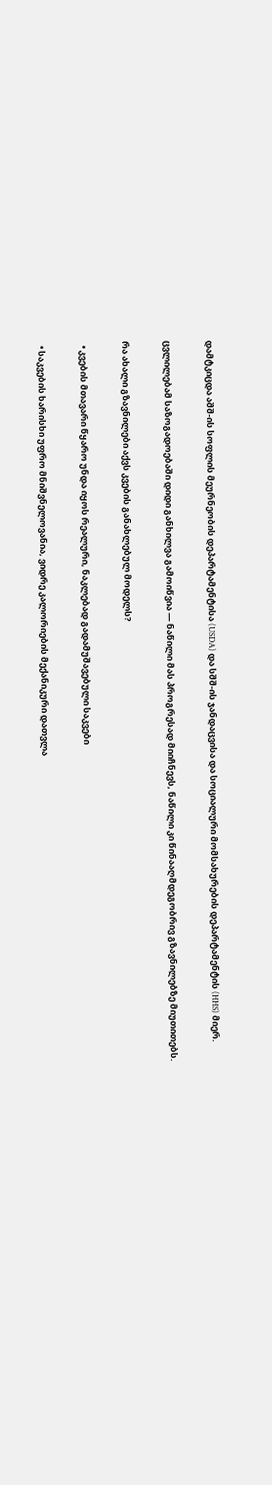დამტკიცდა აშშ-ის სოფლის მეურნეობის დეპარტამენტისა (USDA) და სშშ-ის ჯანდაცვისა და სოციალური მომსახურების დეპარტამენტის (HHS) მიერ.

ცვლილებამ საზოგადოებაში დიდი განხილვა გამოიწვია — ნაწილი მას პროგრესად მიიჩნევს, ნაწილი კი წინააღმდეგობრივ გზავნილებზე მიუთითებს.

რა ახალი გზავნილები აქვს კვების განახლებულ მოდელს?

  • კვების მთავარი წყარო უნდა იყოს რეალური, ნაკლებად გადამუშავებული საკვები

  • საკვების ხარისხი უფრო მნიშვნელოვანია, ვიდრე კალორიების მექანიკური დათვლა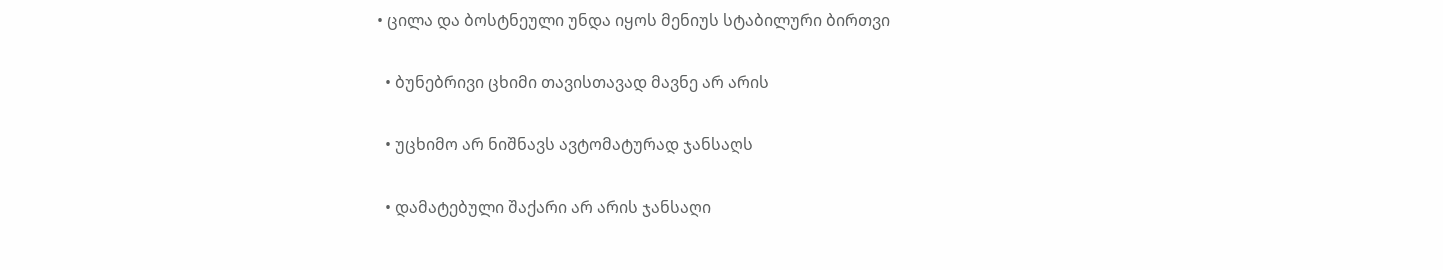• ცილა და ბოსტნეული უნდა იყოს მენიუს სტაბილური ბირთვი

  • ბუნებრივი ცხიმი თავისთავად მავნე არ არის

  • უცხიმო არ ნიშნავს ავტომატურად ჯანსაღს

  • დამატებული შაქარი არ არის ჯანსაღი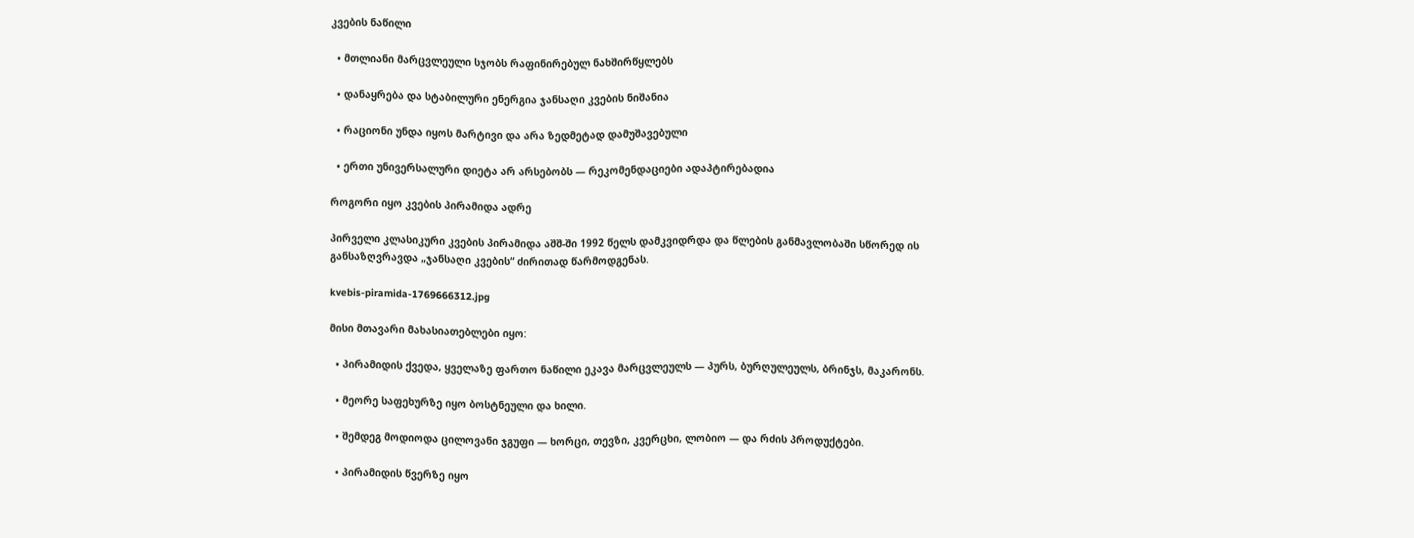კვების ნაწილი

  • მთლიანი მარცვლეული სჯობს რაფინირებულ ნახშირწყლებს

  • დანაყრება და სტაბილური ენერგია ჯანსაღი კვების ნიშანია

  • რაციონი უნდა იყოს მარტივი და არა ზედმეტად დამუშავებული

  • ერთი უნივერსალური დიეტა არ არსებობს — რეკომენდაციები ადაპტირებადია

როგორი იყო კვების პირამიდა ადრე

პირველი კლასიკური კვების პირამიდა აშშ-ში 1992 წელს დამკვიდრდა და წლების განმავლობაში სწორედ ის განსაზღვრავდა „ჯანსაღი კვების“ ძირითად წარმოდგენას.

kvebis-piramida-1769666312.jpg

მისი მთავარი მახასიათებლები იყო:

  • პირამიდის ქვედა, ყველაზე ფართო ნაწილი ეკავა მარცვლეულს — პურს, ბურღულეულს, ბრინჯს, მაკარონს.

  • მეორე საფეხურზე იყო ბოსტნეული და ხილი.

  • შემდეგ მოდიოდა ცილოვანი ჯგუფი — ხორცი, თევზი, კვერცხი, ლობიო — და რძის პროდუქტები.

  • პირამიდის წვერზე იყო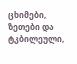ცხიმები, ზეთები და ტკბილეული,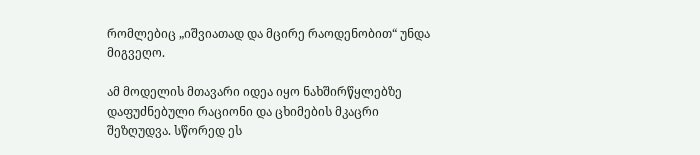რომლებიც „იშვიათად და მცირე რაოდენობით“ უნდა მიგვეღო.

ამ მოდელის მთავარი იდეა იყო ნახშირწყლებზე დაფუძნებული რაციონი და ცხიმების მკაცრი შეზღუდვა. სწორედ ეს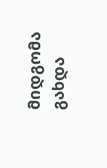მიდგომა გახდა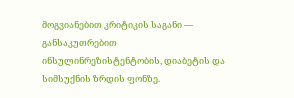მოგვიანებით კრიტიკის საგანი — განსაკუთრებით ინსულინრეზისტენტობის, დიაბეტის და სიმსუქნის ზრდის ფონზე.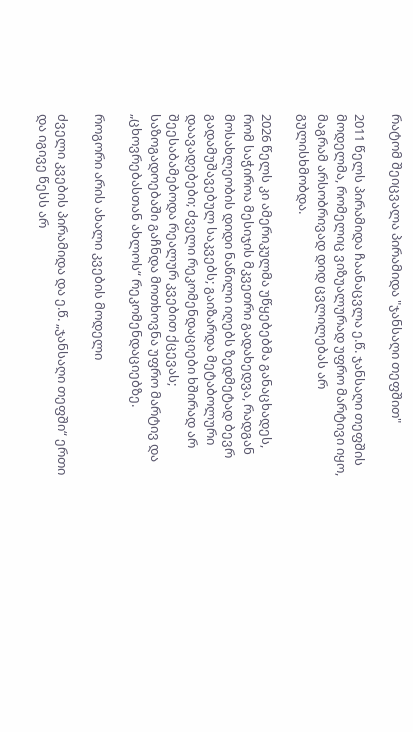რატომ შეიცვალა პირამიდა "ჯანსაღი თეფშით"

2011 წელს პირამიდა ჩაანაცვლა ე.წ. ჯანსაღი თეფშის მოდელმა, რომელიც ვიზუალურად უფრო მარტივი იყო, მაგრამ არსობრივად დიდ ცვლილებას არ გულისხმობდა.

2026 წელს კი ამერიკულმა უწყებებმა განაცხადეს, რომ საჭიროა მესიჯის მკვეთრი გადახედვა, რადგან მოსახლეობის დიდი ნაწილი იღებს ზედმეტად ბევრ გადამუშავებულ საკვებს; გაიზარდა მეტაბოლური დაავადებები; ძველი რეკომენდაციები ხშირად არ შეესაბამებოდა რეალურ კვებით ქცევას; საზოგადოებაში გაჩნდა მოთხოვნა უფრო მარტივ და „ცხოვრებასთან ახლოს“ რეკომენდაციებზე.

როგორი არის ახალი კვების მოდელი

ძველი კვების პირამიდა და ე.წ. „ჯანსაღი თეფში“ ერთი და იგივე წესს არ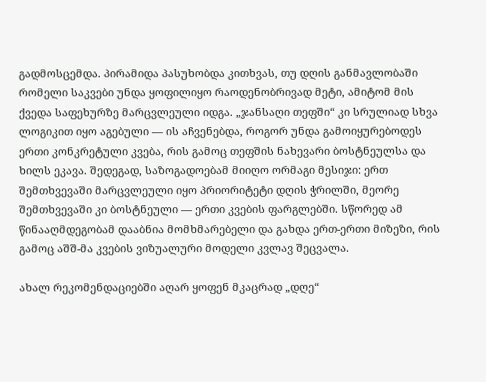გადმოსცემდა. პირამიდა პასუხობდა კითხვას, თუ დღის განმავლობაში რომელი საკვები უნდა ყოფილიყო რაოდენობრივად მეტი, ამიტომ მის ქვედა საფეხურზე მარცვლეული იდგა. „ჯანსაღი თეფში“ კი სრულიად სხვა ლოგიკით იყო აგებული — ის აჩვენებდა, როგორ უნდა გამოიყურებოდეს ერთი კონკრეტული კვება, რის გამოც თეფშის ნახევარი ბოსტნეულსა და ხილს ეკავა. შედეგად, საზოგადოებამ მიიღო ორმაგი მესიჯი: ერთ შემთხვევაში მარცვლეული იყო პრიორიტეტი დღის ჭრილში, მეორე შემთხვევაში კი ბოსტნეული — ერთი კვების ფარგლებში. სწორედ ამ წინააღმდეგობამ დააბნია მომხმარებელი და გახდა ერთ-ერთი მიზეზი, რის გამოც აშშ-მა კვების ვიზუალური მოდელი კვლავ შეცვალა.

ახალ რეკომენდაციებში აღარ ყოფენ მკაცრად „დღე“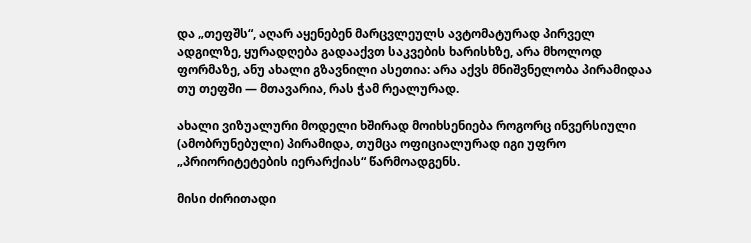და „თეფშს“, აღარ აყენებენ მარცვლეულს ავტომატურად პირველ ადგილზე, ყურადღება გადააქვთ საკვების ხარისხზე, არა მხოლოდ ფორმაზე, ანუ ახალი გზავნილი ასეთია: არა აქვს მნიშვნელობა პირამიდაა თუ თეფში — მთავარია, რას ჭამ რეალურად.

ახალი ვიზუალური მოდელი ხშირად მოიხსენიება როგორც ინვერსიული (ამობრუნებული) პირამიდა, თუმცა ოფიციალურად იგი უფრო „პრიორიტეტების იერარქიას“ წარმოადგენს.

მისი ძირითადი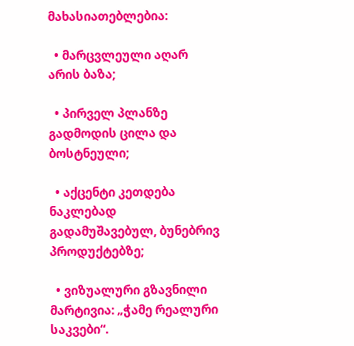მახასიათებლებია:

  • მარცვლეული აღარ არის ბაზა;

  • პირველ პლანზე გადმოდის ცილა და ბოსტნეული;

  • აქცენტი კეთდება ნაკლებად გადამუშავებულ, ბუნებრივ პროდუქტებზე;

  • ვიზუალური გზავნილი მარტივია: „ჭამე რეალური საკვები“.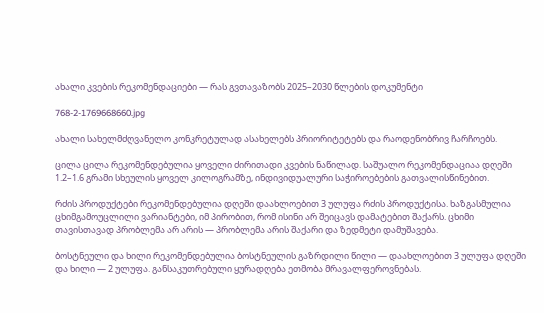ახალი კვების რეკომენდაციები — რას გვთავაზობს 2025–2030 წლების დოკუმენტი

768-2-1769668660.jpg

ახალი სახელმძღვანელო კონკრეტულად ასახელებს პრიორიტეტებს და რაოდენობრივ ჩარჩოებს.

ცილა ცილა რეკომენდებულია ყოველი ძირითადი კვების ნაწილად. საშუალო რეკომენდაციაა დღეში 1.2–1.6 გრამი სხეულის ყოველ კილოგრამზე, ინდივიდუალური საჭიროებების გათვალისწინებით.

რძის პროდუქტები რეკომენდებულია დღეში დაახლოებით 3 ულუფა რძის პროდუქტისა. ხაზგასმულია ცხიმგამოუცლილი ვარიანტები, იმ პირობით, რომ ისინი არ შეიცავს დამატებით შაქარს. ცხიმი თავისთავად პრობლემა არ არის — პრობლემა არის შაქარი და ზედმეტი დამუშავება.

ბოსტნეული და ხილი რეკომენდებულია ბოსტნეულის გაზრდილი წილი — დაახლოებით 3 ულუფა დღეში და ხილი — 2 ულუფა. განსაკუთრებული ყურადღება ეთმობა მრავალფეროვნებას.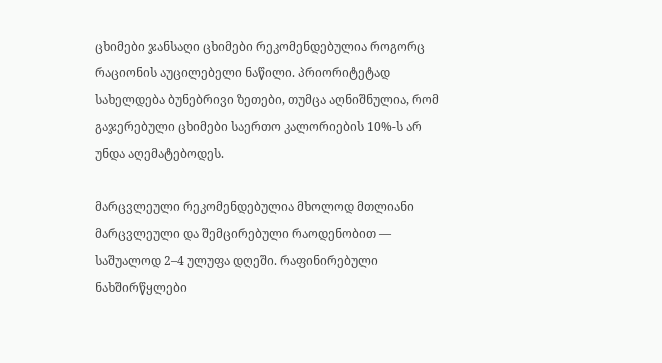ცხიმები ჯანსაღი ცხიმები რეკომენდებულია როგორც რაციონის აუცილებელი ნაწილი. პრიორიტეტად სახელდება ბუნებრივი ზეთები, თუმცა აღნიშნულია, რომ გაჯერებული ცხიმები საერთო კალორიების 10%-ს არ უნდა აღემატებოდეს.

მარცვლეული რეკომენდებულია მხოლოდ მთლიანი მარცვლეული და შემცირებული რაოდენობით — საშუალოდ 2–4 ულუფა დღეში. რაფინირებული ნახშირწყლები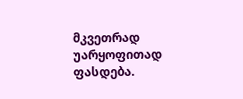მკვეთრად უარყოფითად ფასდება.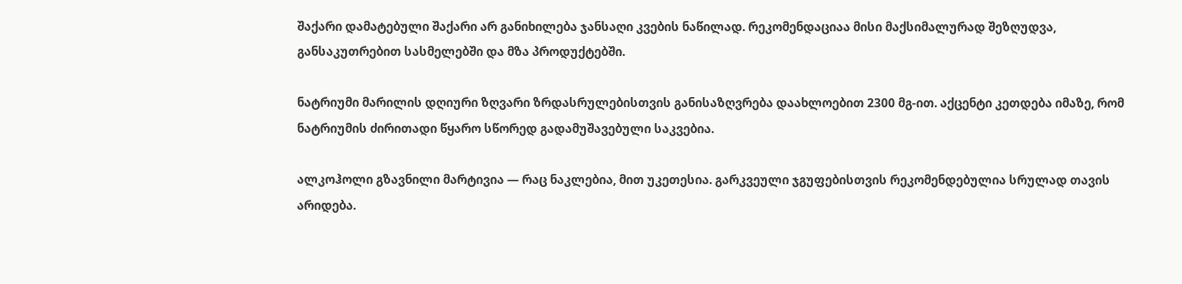შაქარი დამატებული შაქარი არ განიხილება ჯანსაღი კვების ნაწილად. რეკომენდაციაა მისი მაქსიმალურად შეზღუდვა, განსაკუთრებით სასმელებში და მზა პროდუქტებში.

ნატრიუმი მარილის დღიური ზღვარი ზრდასრულებისთვის განისაზღვრება დაახლოებით 2300 მგ-ით. აქცენტი კეთდება იმაზე, რომ ნატრიუმის ძირითადი წყარო სწორედ გადამუშავებული საკვებია.

ალკოჰოლი გზავნილი მარტივია — რაც ნაკლებია, მით უკეთესია. გარკვეული ჯგუფებისთვის რეკომენდებულია სრულად თავის არიდება.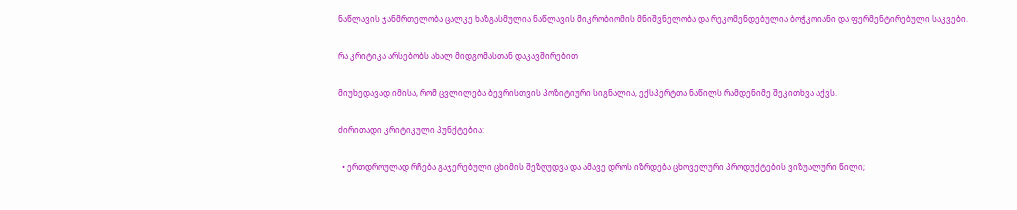ნაწლავის ჯანმრთელობა ცალკე ხაზგასმულია ნაწლავის მიკრობიომის მნიშვნელობა და რეკომენდებულია ბოჭკოიანი და ფერმენტირებული საკვები.

რა კრიტიკა არსებობს ახალ მიდგომასთან დაკავშირებით

მიუხედავად იმისა, რომ ცვლილება ბევრისთვის პოზიტიური სიგნალია, ექსპერტთა ნაწილს რამდენიმე შეკითხვა აქვს.

ძირითადი კრიტიკული პუნქტებია:

  • ერთდროულად რჩება გაჯერებული ცხიმის შეზღუდვა და ამავე დროს იზრდება ცხოველური პროდუქტების ვიზუალური წილი;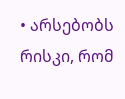• არსებობს რისკი, რომ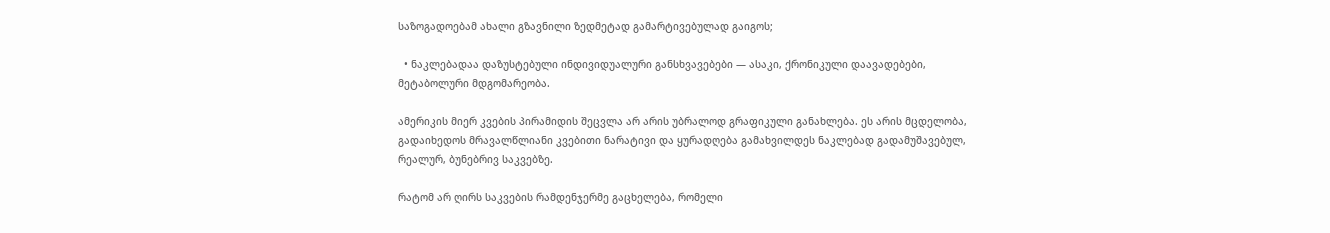საზოგადოებამ ახალი გზავნილი ზედმეტად გამარტივებულად გაიგოს;

  • ნაკლებადაა დაზუსტებული ინდივიდუალური განსხვავებები — ასაკი, ქრონიკული დაავადებები, მეტაბოლური მდგომარეობა.

ამერიკის მიერ კვების პირამიდის შეცვლა არ არის უბრალოდ გრაფიკული განახლება. ეს არის მცდელობა, გადაიხედოს მრავალწლიანი კვებითი ნარატივი და ყურადღება გამახვილდეს ნაკლებად გადამუშავებულ, რეალურ, ბუნებრივ საკვებზე.

რატომ არ ღირს საკვების რამდენჯერმე გაცხელება, რომელი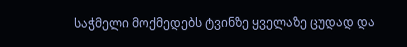საჭმელი მოქმედებს ტვინზე ყველაზე ცუდად და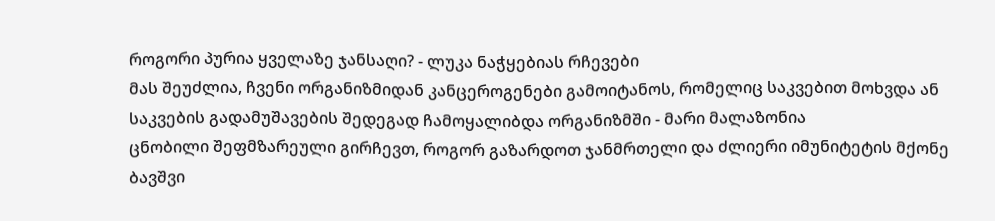როგორი პურია ყველაზე ჯანსაღი? - ლუკა ნაჭყებიას რჩევები
მას შეუძლია, ჩვენი ორგანიზმიდან კანცეროგენები გამოიტანოს, რომელიც საკვებით მოხვდა ან საკვების გადამუშავების შედეგად ჩამოყალიბდა ორგანიზმში - მარი მალაზონია
ცნობილი შეფმზარეული გირჩევთ, როგორ გაზარდოთ ჯანმრთელი და ძლიერი იმუნიტეტის მქონე ბავშვი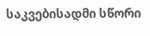საკვებისადმი სწორი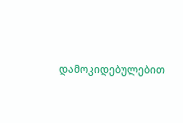დამოკიდებულებით